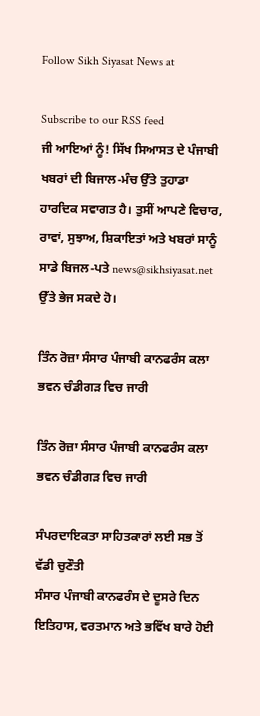Follow Sikh Siyasat News at

Subscribe to our RSS feed
ਜੀ ਆਇਆਂ ਨੂੰ! ਸਿੱਖ ਸਿਆਸਤ ਦੇ ਪੰਜਾਬੀ ਖਬਰਾਂ ਦੀ ਬਿਜਾਲ-ਮੰਚ ਉੱਤੇ ਤੁਹਾਡਾ ਹਾਰਦਿਕ ਸਵਾਗਤ ਹੈ। ਤੁਸੀਂ ਆਪਣੇ ਵਿਚਾਰ, ਰਾਵਾਂ, ਸੁਝਾਅ, ਸ਼ਿਕਾਇਤਾਂ ਅਤੇ ਖਬਰਾਂ ਸਾਨੂੰ ਸਾਡੇ ਬਿਜਲ-ਪਤੇ news@sikhsiyasat.net ਉੱਤੇ ਭੇਜ ਸਕਦੇ ਹੋ।

ਤਿੰਨ ਰੋਜ਼ਾ ਸੰਸਾਰ ਪੰਜਾਬੀ ਕਾਨਫਰੰਸ ਕਲਾ ਭਵਨ ਚੰਡੀਗੜ ਵਿਚ ਜਾਰੀ

ਤਿੰਨ ਰੋਜ਼ਾ ਸੰਸਾਰ ਪੰਜਾਬੀ ਕਾਨਫਰੰਸ ਕਲਾ ਭਵਨ ਚੰਡੀਗੜ ਵਿਚ ਜਾਰੀ

ਸੰਪਰਦਾਇਕਤਾ ਸਾਹਿਤਕਾਰਾਂ ਲਈ ਸਭ ਤੋਂ ਵੱਡੀ ਚੁਣੌਤੀ
ਸੰਸਾਰ ਪੰਜਾਬੀ ਕਾਨਫਰੰਸ ਦੇ ਦੂਸਰੇ ਦਿਨ ਇਤਿਹਾਸ, ਵਰਤਮਾਨ ਅਤੇ ਭਵਿੱਖ ਬਾਰੇ ਹੋਈ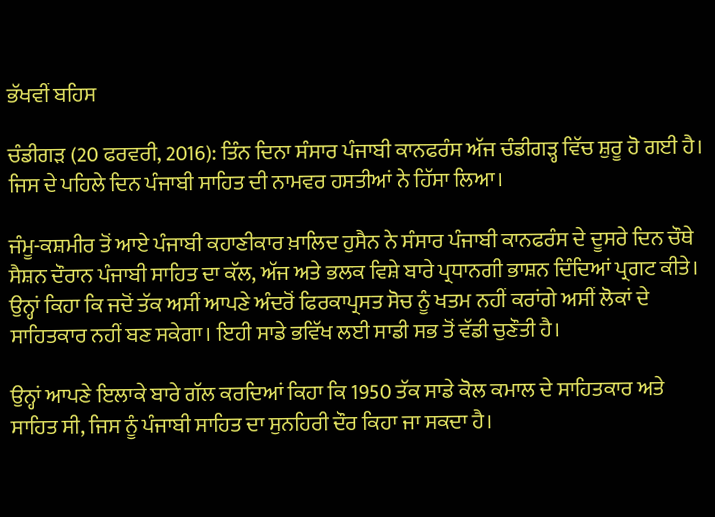ਭੱਖਵੀਂ ਬਹਿਸ

ਚੰਡੀਗੜ (20 ਫਰਵਰੀ, 2016): ਤਿੰਨ ਦਿਨਾ ਸੰਸਾਰ ਪੰਜਾਬੀ ਕਾਨਫਰੰਸ ਅੱਜ ਚੰਡੀਗੜ੍ਹ ਵਿੱਚ ਸ਼ੁਰੂ ਹੋ ਗਈ ਹੈ। ਜਿਸ ਦੇ ਪਹਿਲੇ ਦਿਨ ਪੰਜਾਬੀ ਸਾਹਿਤ ਦੀ ਨਾਮਵਰ ਹਸਤੀਆਂ ਨੇ ਹਿੱਸਾ ਲਿਆ।

ਜੰਮੂ-ਕਸ਼ਮੀਰ ਤੋਂ ਆਏ ਪੰਜਾਬੀ ਕਹਾਣੀਕਾਰ ਖ਼ਾਲਿਦ ਹੁਸੈਨ ਨੇ ਸੰਸਾਰ ਪੰਜਾਬੀ ਕਾਨਫਰੰਸ ਦੇ ਦੂਸਰੇ ਦਿਨ ਚੌਥੇ ਸੈਸ਼ਨ ਦੌਰਾਨ ਪੰਜਾਬੀ ਸਾਹਿਤ ਦਾ ਕੱਲ, ਅੱਜ ਅਤੇ ਭਲਕ ਵਿਸ਼ੇ ਬਾਰੇ ਪ੍ਰਧਾਨਗੀ ਭਾਸ਼ਨ ਦਿੰਦਿਆਂ ਪ੍ਰਗਟ ਕੀਤੇ। ਉਨ੍ਹਾਂ ਕਿਹਾ ਕਿ ਜਦੋਂ ਤੱਕ ਅਸੀਂ ਆਪਣੇ ਅੰਦਰੋਂ ਫਿਰਕਾਪ੍ਰਸਤ ਸੋਚ ਨੂੰ ਖਤਮ ਨਹੀਂ ਕਰਾਂਗੇ ਅਸੀਂ ਲੋਕਾਂ ਦੇ ਸਾਹਿਤਕਾਰ ਨਹੀਂ ਬਣ ਸਕੇਗਾ। ਇਹੀ ਸਾਡੇ ਭਵਿੱਖ ਲਈ ਸਾਡੀ ਸਭ ਤੋਂ ਵੱਡੀ ਚੁਣੌਤੀ ਹੈ।

ਉਨ੍ਹਾਂ ਆਪਣੇ ਇਲਾਕੇ ਬਾਰੇ ਗੱਲ ਕਰਦਿਆਂ ਕਿਹਾ ਕਿ 1950 ਤੱਕ ਸਾਡੇ ਕੋਲ ਕਮਾਲ ਦੇ ਸਾਹਿਤਕਾਰ ਅਤੇ ਸਾਹਿਤ ਸੀ, ਜਿਸ ਨੂੰ ਪੰਜਾਬੀ ਸਾਹਿਤ ਦਾ ਸੁਨਹਿਰੀ ਦੌਰ ਕਿਹਾ ਜਾ ਸਕਦਾ ਹੈ।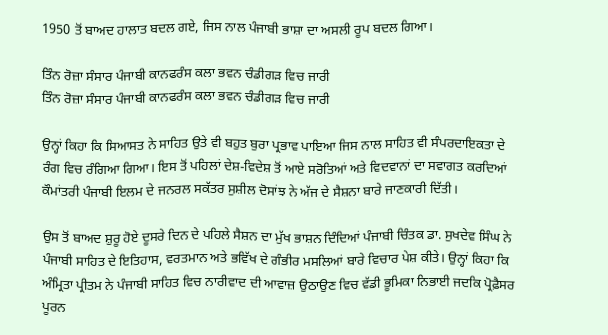1950 ਤੋਂ ਬਾਅਦ ਹਾਲਾਤ ਬਦਲ ਗਏ, ਜਿਸ ਨਾਲ ਪੰਜਾਬੀ ਭਾਸ਼ਾ ਦਾ ਅਸਲੀ ਰੂਪ ਬਦਲ ਗਿਆ।

ਤਿੰਨ ਰੋਜ਼ਾ ਸੰਸਾਰ ਪੰਜਾਬੀ ਕਾਨਫਰੰਸ ਕਲਾ ਭਵਨ ਚੰਡੀਗੜ ਵਿਚ ਜਾਰੀ
ਤਿੰਨ ਰੋਜ਼ਾ ਸੰਸਾਰ ਪੰਜਾਬੀ ਕਾਨਫਰੰਸ ਕਲਾ ਭਵਨ ਚੰਡੀਗੜ ਵਿਚ ਜਾਰੀ

ਉਨ੍ਹਾਂ ਕਿਹਾ ਕਿ ਸਿਆਸਤ ਨੇ ਸਾਹਿਤ ਉਤੇ ਵੀ ਬਹੁਤ ਬੁਰਾ ਪ੍ਰਭਾਵ ਪਾਇਆ ਜਿਸ ਨਾਲ ਸਾਹਿਤ ਵੀ ਸੰਪਰਦਾਇਕਤਾ ਦੇ ਰੰਗ ਵਿਚ ਰੰਗਿਆ ਗਿਆ। ਇਸ ਤੋਂ ਪਹਿਲਾਂ ਦੇਸ਼-ਵਿਦੇਸ਼ ਤੋਂ ਆਏ ਸਰੋਤਿਆਂ ਅਤੇ ਵਿਦਵਾਨਾਂ ਦਾ ਸਵਾਗਤ ਕਰਦਿਆਂ ਕੌਮਾਂਤਰੀ ਪੰਜਾਬੀ ਇਲਮ ਦੇ ਜਨਰਲ ਸਕੱਤਰ ਸੁਸ਼ੀਲ ਦੋਸਾਂਝ ਨੇ ਅੱਜ ਦੇ ਸੈਸ਼ਨਾ ਬਾਰੇ ਜਾਣਕਾਰੀ ਦਿੱਤੀ।

ਉਸ ਤੋਂ ਬਾਅਦ ਸ਼ੁਰੂ ਹੋਏ ਦੂਸਰੇ ਦਿਨ ਦੇ ਪਹਿਲੇ ਸੈਸ਼ਨ ਦਾ ਮੁੱਖ ਭਾਸ਼ਨ ਦਿੰਦਿਆਂ ਪੰਜਾਬੀ ਚਿੰਤਕ ਡਾ. ਸੁਖਦੇਵ ਸਿੰਘ ਨੇ ਪੰਜਾਬੀ ਸਾਹਿਤ ਦੇ ਇਤਿਹਾਸ, ਵਰਤਮਾਨ ਅਤੇ ਭਵਿੱਖ ਦੇ ਗੰਭੀਰ ਮਸਲਿਆਂ ਬਾਰੇ ਵਿਚਾਰ ਪੇਸ਼ ਕੀਤੇ। ਉਨ੍ਹਾਂ ਕਿਹਾ ਕਿ ਅੰਮ੍ਰਿਤਾ ਪ੍ਰੀਤਮ ਨੇ ਪੰਜਾਬੀ ਸਾਹਿਤ ਵਿਚ ਨਾਰੀਵਾਦ ਦੀ ਆਵਾਜ਼ ਉਠਾਉਣ ਵਿਚ ਵੱਡੀ ਭੂਮਿਕਾ ਨਿਭਾਈ ਜਦਕਿ ਪ੍ਰੋਫ਼ੈਸਰ ਪੂਰਨ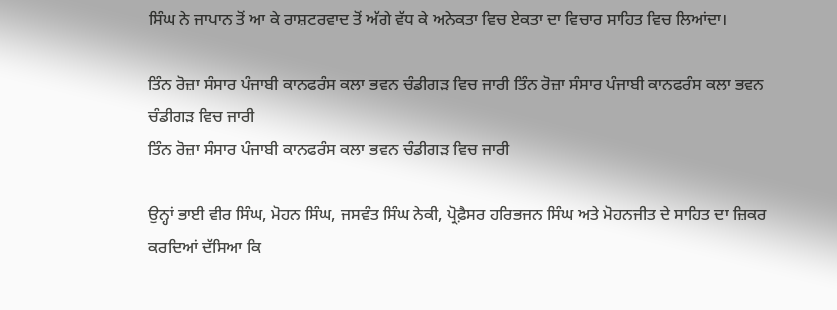ਸਿੰਘ ਨੇ ਜਾਪਾਨ ਤੋਂ ਆ ਕੇ ਰਾਸ਼ਟਰਵਾਦ ਤੋਂ ਅੱਗੇ ਵੱਧ ਕੇ ਅਨੇਕਤਾ ਵਿਚ ਏਕਤਾ ਦਾ ਵਿਚਾਰ ਸਾਹਿਤ ਵਿਚ ਲਿਆਂਦਾ।

ਤਿੰਨ ਰੋਜ਼ਾ ਸੰਸਾਰ ਪੰਜਾਬੀ ਕਾਨਫਰੰਸ ਕਲਾ ਭਵਨ ਚੰਡੀਗੜ ਵਿਚ ਜਾਰੀ ਤਿੰਨ ਰੋਜ਼ਾ ਸੰਸਾਰ ਪੰਜਾਬੀ ਕਾਨਫਰੰਸ ਕਲਾ ਭਵਨ ਚੰਡੀਗੜ ਵਿਚ ਜਾਰੀ
ਤਿੰਨ ਰੋਜ਼ਾ ਸੰਸਾਰ ਪੰਜਾਬੀ ਕਾਨਫਰੰਸ ਕਲਾ ਭਵਨ ਚੰਡੀਗੜ ਵਿਚ ਜਾਰੀ

ਉਨ੍ਹਾਂ ਭਾਈ ਵੀਰ ਸਿੰਘ, ਮੋਹਨ ਸਿੰਘ, ਜਸਵੰਤ ਸਿੰਘ ਨੇਕੀ, ਪ੍ਰੋਫ਼ੈਸਰ ਹਰਿਭਜਨ ਸਿੰਘ ਅਤੇ ਮੋਹਨਜੀਤ ਦੇ ਸਾਹਿਤ ਦਾ ਜ਼ਿਕਰ ਕਰਦਿਆਂ ਦੱਸਿਆ ਕਿ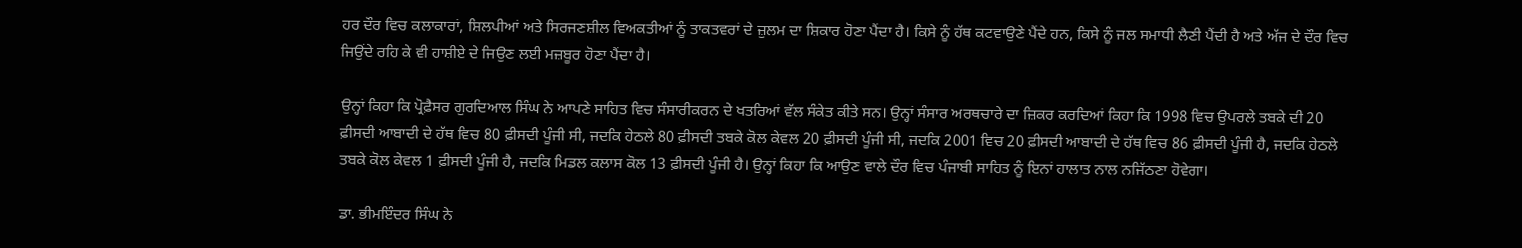ਹਰ ਦੌਰ ਵਿਚ ਕਲਾਕਾਰਾਂ, ਸ਼ਿਲਪੀਆਂ ਅਤੇ ਸਿਰਜਣਸ਼ੀਲ ਵਿਅਕਤੀਆਂ ਨੂੰ ਤਾਕਤਵਰਾਂ ਦੇ ਜ਼ੁਲਮ ਦਾ ਸ਼ਿਕਾਰ ਹੋਣਾ ਪੈਂਦਾ ਹੈ। ਕਿਸੇ ਨੂੰ ਹੱਥ ਕਟਵਾਉਣੇ ਪੈਂਦੇ ਹਨ, ਕਿਸੇ ਨੂੰ ਜਲ ਸਮਾਧੀ ਲੈਣੀ ਪੈਂਦੀ ਹੈ ਅਤੇ ਅੱਜ ਦੇ ਦੌਰ ਵਿਚ ਜਿਉਂਦੇ ਰਹਿ ਕੇ ਵੀ ਹਾਸ਼ੀਏ ਦੇ ਜਿਉਣ ਲਈ ਮਜ਼ਬੂਰ ਹੋਣਾ ਪੈਂਦਾ ਹੈ।

ਉਨ੍ਹਾਂ ਕਿਹਾ ਕਿ ਪ੍ਰੋਫ਼ੈਸਰ ਗੁਰਦਿਆਲ ਸਿੰਘ ਨੇ ਆਪਣੇ ਸਾਹਿਤ ਵਿਚ ਸੰਸਾਰੀਕਰਨ ਦੇ ਖਤਰਿਆਂ ਵੱਲ ਸੰਕੇਤ ਕੀਤੇ ਸਨ। ਉਨ੍ਹਾਂ ਸੰਸਾਰ ਅਰਥਚਾਰੇ ਦਾ ਜ਼ਿਕਰ ਕਰਦਿਆਂ ਕਿਹਾ ਕਿ 1998 ਵਿਚ ਉਪਰਲੇ ਤਬਕੇ ਦੀ 20 ਫ਼ੀਸਦੀ ਆਬਾਦੀ ਦੇ ਹੱਥ ਵਿਚ 80 ਫ਼ੀਸਦੀ ਪੂੰਜੀ ਸੀ, ਜਦਕਿ ਹੇਠਲੇ 80 ਫ਼ੀਸਦੀ ਤਬਕੇ ਕੋਲ ਕੇਵਲ 20 ਫ਼ੀਸਦੀ ਪੂੰਜੀ ਸੀ, ਜਦਕਿ 2001 ਵਿਚ 20 ਫ਼ੀਸਦੀ ਆਬਾਦੀ ਦੇ ਹੱਥ ਵਿਚ 86 ਫ਼ੀਸਦੀ ਪੂੰਜੀ ਹੈ, ਜਦਕਿ ਹੇਠਲੇ ਤਬਕੇ ਕੋਲ ਕੇਵਲ 1 ਫ਼ੀਸਦੀ ਪੂੰਜੀ ਹੈ, ਜਦਕਿ ਮਿਡਲ ਕਲਾਸ ਕੋਲ 13 ਫ਼ੀਸਦੀ ਪੂੰਜੀ ਹੈ। ਉਨ੍ਹਾਂ ਕਿਹਾ ਕਿ ਆਉਣ ਵਾਲੇ ਦੌਰ ਵਿਚ ਪੰਜਾਬੀ ਸਾਹਿਤ ਨੂੰ ਇਨਾਂ ਹਾਲਾਤ ਨਾਲ ਨਜਿੱਠਣਾ ਹੋਵੇਗਾ।

ਡਾ. ਭੀਮਇੰਦਰ ਸਿੰਘ ਨੇ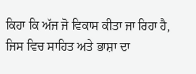ਕਿਹਾ ਕਿ ਅੱਜ ਜੋ ਵਿਕਾਸ ਕੀਤਾ ਜਾ ਰਿਹਾ ਹੈ, ਜਿਸ ਵਿਚ ਸਾਹਿਤ ਅਤੇ ਭਾਸ਼ਾ ਦਾ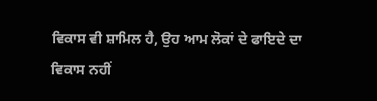ਵਿਕਾਸ ਵੀ ਸ਼ਾਮਿਲ ਹੈ, ਉਹ ਆਮ ਲੋਕਾਂ ਦੇ ਫਾਇਦੇ ਦਾ ਵਿਕਾਸ ਨਹੀਂ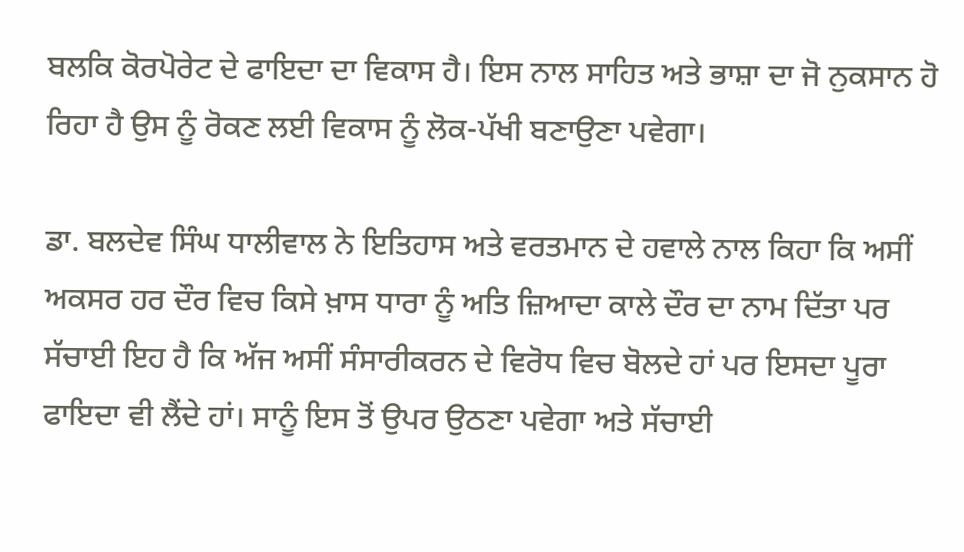ਬਲਕਿ ਕੋਰਪੋਰੇਟ ਦੇ ਫਾਇਦਾ ਦਾ ਵਿਕਾਸ ਹੈ। ਇਸ ਨਾਲ ਸਾਹਿਤ ਅਤੇ ਭਾਸ਼ਾ ਦਾ ਜੋ ਨੁਕਸਾਨ ਹੋ ਰਿਹਾ ਹੈ ਉਸ ਨੂੰ ਰੋਕਣ ਲਈ ਵਿਕਾਸ ਨੂੰ ਲੋਕ-ਪੱਖੀ ਬਣਾਉਣਾ ਪਵੇਗਾ।

ਡਾ. ਬਲਦੇਵ ਸਿੰਘ ਧਾਲੀਵਾਲ ਨੇ ਇਤਿਹਾਸ ਅਤੇ ਵਰਤਮਾਨ ਦੇ ਹਵਾਲੇ ਨਾਲ ਕਿਹਾ ਕਿ ਅਸੀਂ ਅਕਸਰ ਹਰ ਦੌਰ ਵਿਚ ਕਿਸੇ ਖ਼ਾਸ ਧਾਰਾ ਨੂੰ ਅਤਿ ਜ਼ਿਆਦਾ ਕਾਲੇ ਦੌਰ ਦਾ ਨਾਮ ਦਿੱਤਾ ਪਰ ਸੱਚਾਈ ਇਹ ਹੈ ਕਿ ਅੱਜ ਅਸੀਂ ਸੰਸਾਰੀਕਰਨ ਦੇ ਵਿਰੋਧ ਵਿਚ ਬੋਲਦੇ ਹਾਂ ਪਰ ਇਸਦਾ ਪੂਰਾ ਫਾਇਦਾ ਵੀ ਲੈਂਦੇ ਹਾਂ। ਸਾਨੂੰ ਇਸ ਤੋਂ ਉਪਰ ਉਠਣਾ ਪਵੇਗਾ ਅਤੇ ਸੱਚਾਈ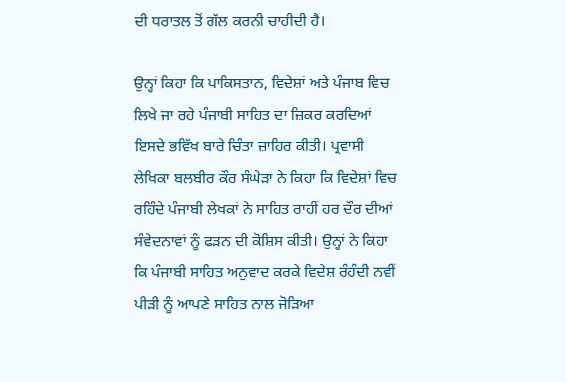ਦੀ ਧਰਾਤਲ ਤੋਂ ਗੱਲ ਕਰਨੀ ਚਾਹੀਦੀ ਹੈ।

ਉਨ੍ਹਾਂ ਕਿਹਾ ਕਿ ਪਾਕਿਸਤਾਨ, ਵਿਦੇਸ਼ਾਂ ਅਤੇ ਪੰਜਾਬ ਵਿਚ ਲਿਖੇ ਜਾ ਰਹੇ ਪੰਜਾਬੀ ਸਾਹਿਤ ਦਾ ਜ਼ਿਕਰ ਕਰਦਿਆਂ ਇਸਦੇ ਭਵਿੱਖ ਬਾਰੇ ਚਿੰਤਾ ਜ਼ਾਹਿਰ ਕੀਤੀ। ਪ੍ਰਵਾਸੀ ਲੇਖਿਕਾ ਬਲਬੀਰ ਕੌਰ ਸੰਘੇੜਾ ਨੇ ਕਿਹਾ ਕਿ ਵਿਦੇਸ਼ਾਂ ਵਿਚ ਰਹਿੰਦੇ ਪੰਜਾਬੀ ਲੇਖਕਾਂ ਨੇ ਸਾਹਿਤ ਰਾਹੀਂ ਹਰ ਦੌਰ ਦੀਆਂ ਸੰਵੇਦਨਾਵਾਂ ਨੂੰ ਫੜਨ ਦੀ ਕੋਸ਼ਿਸ ਕੀਤੀ। ਉਨ੍ਹਾਂ ਨੇ ਕਿਹਾ ਕਿ ਪੰਜਾਬੀ ਸਾਹਿਤ ਅਨੁਵਾਦ ਕਰਕੇ ਵਿਦੇਸ਼ ਰੰਹੰਦੀ ਨਵੀਂ ਪੀੜੀ ਨੂੰ ਆਪਣੇ ਸਾਹਿਤ ਨਾਲ ਜੋੜਿਆ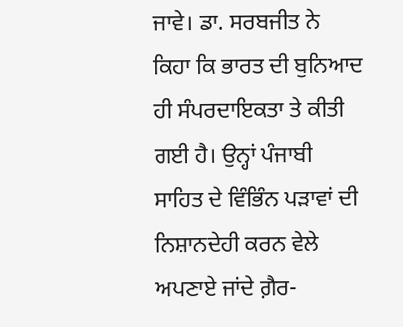ਜਾਵੇ। ਡਾ. ਸਰਬਜੀਤ ਨੇ ਕਿਹਾ ਕਿ ਭਾਰਤ ਦੀ ਬੁਨਿਆਦ ਹੀ ਸੰਪਰਦਾਇਕਤਾ ਤੇ ਕੀਤੀ ਗਈ ਹੈ। ਉਨ੍ਹਾਂ ਪੰਜਾਬੀ ਸਾਹਿਤ ਦੇ ਵਿੰਭਿੰਨ ਪੜਾਵਾਂ ਦੀ ਨਿਸ਼ਾਨਦੇਹੀ ਕਰਨ ਵੇਲੇ ਅਪਣਾਏ ਜਾਂਦੇ ਗ਼ੈਰ-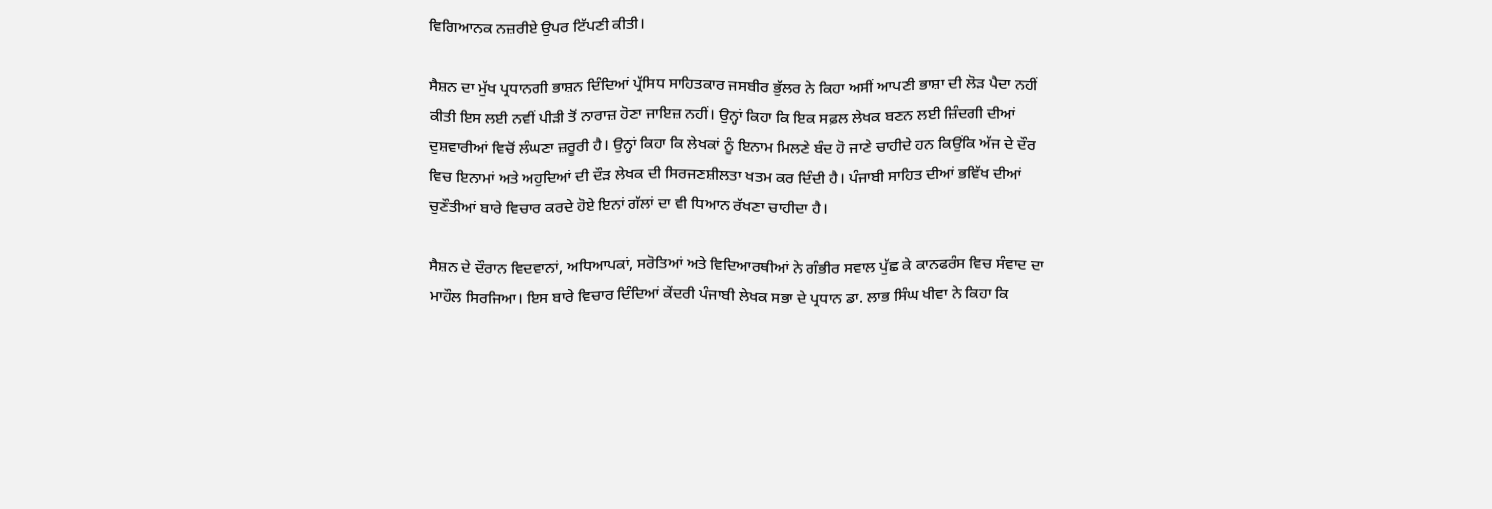ਵਿਗਿਆਨਕ ਨਜ਼ਰੀਏ ਉਪਰ ਟਿੱਪਣੀ ਕੀਤੀ।

ਸੈਸ਼ਨ ਦਾ ਮੁੱਖ ਪ੍ਰਧਾਨਗੀ ਭਾਸ਼ਨ ਦਿੰਦਿਆਂ ਪ੍ਰੱਸਿਧ ਸਾਹਿਤਕਾਰ ਜਸਬੀਰ ਭੁੱਲਰ ਨੇ ਕਿਹਾ ਅਸੀਂ ਆਪਣੀ ਭਾਸ਼ਾ ਦੀ ਲੋੜ ਪੈਦਾ ਨਹੀਂ ਕੀਤੀ ਇਸ ਲਈ ਨਵੀਂ ਪੀੜੀ ਤੋਂ ਨਾਰਾਜ਼ ਹੋਣਾ ਜਾਇਜ਼ ਨਹੀਂ। ਉਨ੍ਹਾਂ ਕਿਹਾ ਕਿ ਇਕ ਸਫ਼ਲ ਲੇਖਕ ਬਣਨ ਲਈ ਜ਼ਿੰਦਗੀ ਦੀਆਂ ਦੁਸ਼ਵਾਰੀਆਂ ਵਿਚੋਂ ਲੰਘਣਾ ਜ਼ਰੂਰੀ ਹੈ। ਉਨ੍ਹਾਂ ਕਿਹਾ ਕਿ ਲੇਖਕਾਂ ਨੂੰ ਇਨਾਮ ਮਿਲਣੇ ਬੰਦ ਹੋ ਜਾਣੇ ਚਾਹੀਦੇ ਹਨ ਕਿਉਂਕਿ ਅੱਜ ਦੇ ਦੌਰ ਵਿਚ ਇਨਾਮਾਂ ਅਤੇ ਅਹੁਦਿਆਂ ਦੀ ਦੌੜ ਲੇਖਕ ਦੀ ਸਿਰਜਣਸ਼ੀਲਤਾ ਖਤਮ ਕਰ ਦਿੰਦੀ ਹੈ। ਪੰਜਾਬੀ ਸਾਹਿਤ ਦੀਆਂ ਭਵਿੱਖ ਦੀਆਂ ਚੁਣੌਤੀਆਂ ਬਾਰੇ ਵਿਚਾਰ ਕਰਦੇ ਹੋਏ ਇਨਾਂ ਗੱਲਾਂ ਦਾ ਵੀ ਧਿਆਨ ਰੱਖਣਾ ਚਾਹੀਦਾ ਹੈ।

ਸੈਸ਼ਨ ਦੇ ਦੌਰਾਨ ਵਿਦਵਾਨਾਂ, ਅਧਿਆਪਕਾਂ, ਸਰੋਤਿਆਂ ਅਤੇ ਵਿਦਿਆਰਥੀਆਂ ਨੇ ਗੰਭੀਰ ਸਵਾਲ ਪੁੱਛ ਕੇ ਕਾਨਫਰੰਸ ਵਿਚ ਸੰਵਾਦ ਦਾ ਮਾਹੌਲ ਸਿਰਜਿਆ। ਇਸ ਬਾਰੇ ਵਿਚਾਰ ਦਿੰਦਿਆਂ ਕੇਂਦਰੀ ਪੰਜਾਬੀ ਲੇਖਕ ਸਭਾ ਦੇ ਪ੍ਰਧਾਨ ਡਾ. ਲਾਭ ਸਿੰਘ ਖੀਵਾ ਨੇ ਕਿਹਾ ਕਿ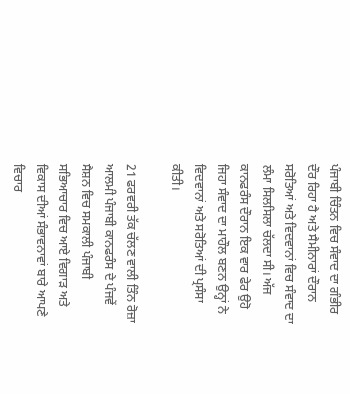ਪੰਜਾਬੀ ਚਿੰਤਨ ਵਿਚ ਸੰਵਾਦ ਦਾ ਗੰਭੀਰ ਦੌਰ ਰਿਹਾ ਹੈ ਅਤੇ ਸੈਮੀਨਾਰਾਂ ਦੌਰਾਨ ਸਰੋਤਿਆਂ ਅਤੇ ਵਿਦਵਾਨਾਂ ਵਿਚ ਸੰਵਾਦ ਦਾ ਲੰਮਾ ਸਿਲਸਿਲਾ ਚੱਲਦਾ ਸੀ। ਅੱਜ ਕਾਨਫਰੰਸ ਦੌਰਾਨ ਇਕ ਵਾਰ ਫੇਰ ਉਹੋ ਜਿਹਾ ਸੰਵਾਦ ਦਾ ਮਾਹੌਲ ਬਣਨ ਉਨ੍ਹਾਂ ਨੇ ਵਿਦਵਾਨਾਂ ਅਤੇ ਸਰੋਤਿਆਂ ਦੀ ਪ੍ਰਸੰਸਾ ਕੀਤੀ।

21 ਫਰਵਰੀ ਤੱਕ ਚੱਲਣ ਵਾਲੀ ਤਿੰਨ ਰੋਜ਼ਾ ਆਲਮੀ ਪੰਜਾਬੀ ਕਾਨਫਰੰਸ ਦੇ ਪੰਜਵੇਂ ਸੈਸ਼ਨ ਵਿਚ ਸਮਕਾਲੀ ਪੰਜਾਬੀ ਸਭਿਆਚਾਰ ਵਿਚ ਆਏ ਵਿਗਾੜ ਅਤੇ ਵਿਕਾਸ ਦੀਆਂ ਸੰਭਾਵਨਾਵਾਂ ਬਾਰੇ ਆਪਣੇ ਵਿਚਾਰ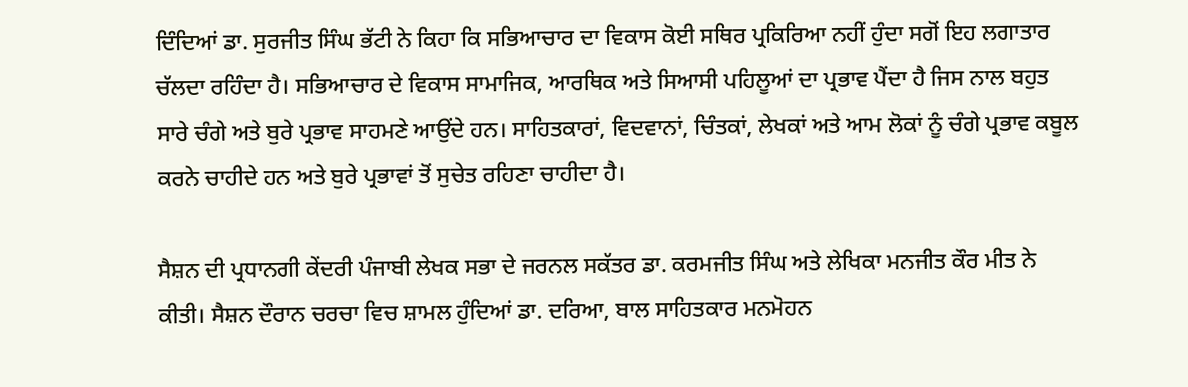ਦਿੰਦਿਆਂ ਡਾ. ਸੁਰਜੀਤ ਸਿੰਘ ਭੱਟੀ ਨੇ ਕਿਹਾ ਕਿ ਸਭਿਆਚਾਰ ਦਾ ਵਿਕਾਸ ਕੋਈ ਸਥਿਰ ਪ੍ਰਕਿਰਿਆ ਨਹੀਂ ਹੁੰਦਾ ਸਗੋਂ ਇਹ ਲਗਾਤਾਰ ਚੱਲਦਾ ਰਹਿੰਦਾ ਹੈ। ਸਭਿਆਚਾਰ ਦੇ ਵਿਕਾਸ ਸਾਮਾਜਿਕ, ਆਰਥਿਕ ਅਤੇ ਸਿਆਸੀ ਪਹਿਲੂਆਂ ਦਾ ਪ੍ਰਭਾਵ ਪੈਂਦਾ ਹੈ ਜਿਸ ਨਾਲ ਬਹੁਤ ਸਾਰੇ ਚੰਗੇ ਅਤੇ ਬੁਰੇ ਪ੍ਰਭਾਵ ਸਾਹਮਣੇ ਆਉਂਦੇ ਹਨ। ਸਾਹਿਤਕਾਰਾਂ, ਵਿਦਵਾਨਾਂ, ਚਿੰਤਕਾਂ, ਲੇਖਕਾਂ ਅਤੇ ਆਮ ਲੋਕਾਂ ਨੂੰ ਚੰਗੇ ਪ੍ਰਭਾਵ ਕਬੂਲ ਕਰਨੇ ਚਾਹੀਦੇ ਹਨ ਅਤੇ ਬੁਰੇ ਪ੍ਰਭਾਵਾਂ ਤੋਂ ਸੁਚੇਤ ਰਹਿਣਾ ਚਾਹੀਦਾ ਹੈ।

ਸੈਸ਼ਨ ਦੀ ਪ੍ਰਧਾਨਗੀ ਕੇਂਦਰੀ ਪੰਜਾਬੀ ਲੇਖਕ ਸਭਾ ਦੇ ਜਰਨਲ ਸਕੱਤਰ ਡਾ. ਕਰਮਜੀਤ ਸਿੰਘ ਅਤੇ ਲੇਖਿਕਾ ਮਨਜੀਤ ਕੌਰ ਮੀਤ ਨੇ ਕੀਤੀ। ਸੈਸ਼ਨ ਦੌਰਾਨ ਚਰਚਾ ਵਿਚ ਸ਼ਾਮਲ ਹੁੰਦਿਆਂ ਡਾ. ਦਰਿਆ, ਬਾਲ ਸਾਹਿਤਕਾਰ ਮਨਮੋਹਨ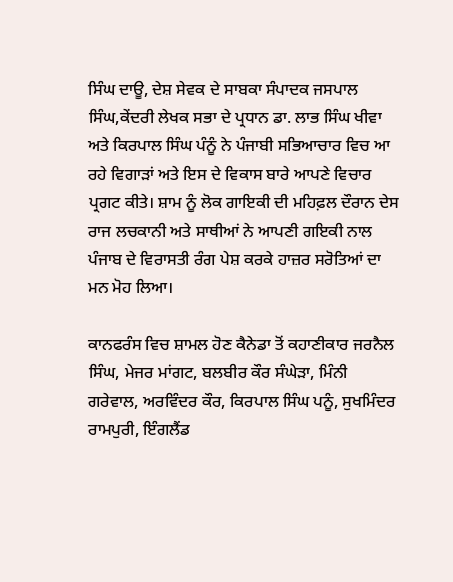ਸਿੰਘ ਦਾਊ, ਦੇਸ਼ ਸੇਵਕ ਦੇ ਸਾਬਕਾ ਸੰਪਾਦਕ ਜਸਪਾਲ ਸਿੰਘ,ਕੇਂਦਰੀ ਲੇਖਕ ਸਭਾ ਦੇ ਪ੍ਰਧਾਨ ਡਾ. ਲਾਭ ਸਿੰਘ ਖੀਵਾ ਅਤੇ ਕਿਰਪਾਲ ਸਿੰਘ ਪੰਨੂੰ ਨੇ ਪੰਜਾਬੀ ਸਭਿਆਚਾਰ ਵਿਚ ਆ ਰਹੇ ਵਿਗਾੜਾਂ ਅਤੇ ਇਸ ਦੇ ਵਿਕਾਸ ਬਾਰੇ ਆਪਣੇ ਵਿਚਾਰ ਪ੍ਰਗਟ ਕੀਤੇ। ਸ਼ਾਮ ਨੂੰ ਲੋਕ ਗਾਇਕੀ ਦੀ ਮਹਿਫ਼ਲ ਦੌਰਾਨ ਦੇਸ ਰਾਜ ਲਚਕਾਨੀ ਅਤੇ ਸਾਥੀਆਂ ਨੇ ਆਪਣੀ ਗਇਕੀ ਨਾਲ ਪੰਜਾਬ ਦੇ ਵਿਰਾਸਤੀ ਰੰਗ ਪੇਸ਼ ਕਰਕੇ ਹਾਜ਼ਰ ਸਰੋਤਿਆਂ ਦਾ ਮਨ ਮੋਹ ਲਿਆ।

ਕਾਨਫਰੰਸ ਵਿਚ ਸ਼ਾਮਲ ਹੋਣ ਕੈਨੇਡਾ ਤੋਂ ਕਹਾਣੀਕਾਰ ਜਰਨੈਲ ਸਿੰਘ, ਮੇਜਰ ਮਾਂਗਟ, ਬਲਬੀਰ ਕੌਰ ਸੰਘੇੜਾ, ਮਿੰਨੀ ਗਰੇਵਾਲ, ਅਰਵਿੰਦਰ ਕੌਰ, ਕਿਰਪਾਲ ਸਿੰਘ ਪਨੂੰ, ਸੁਖਮਿੰਦਰ ਰਾਮਪੁਰੀ, ਇੰਗਲੈਂਡ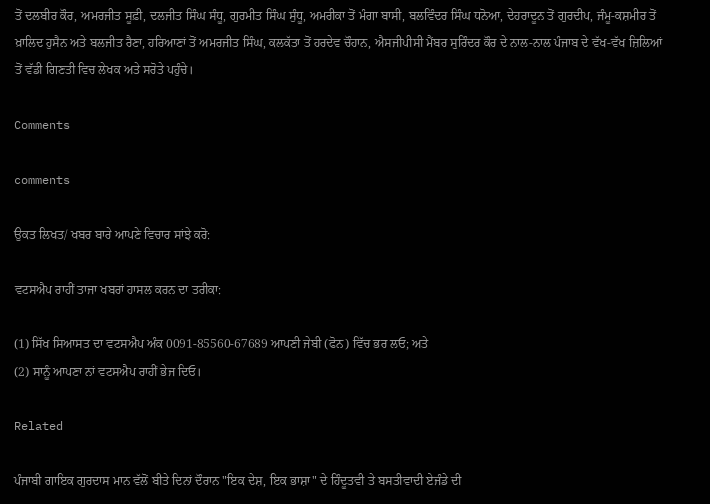ਤੋਂ ਦਲਬੀਰ ਕੌਰ, ਅਮਰਜੀਤ ਸੂਫ਼ੀ, ਦਲਜੀਤ ਸਿੰਘ ਸੰਧੂ, ਗੁਰਮੀਤ ਸਿੰਘ ਸੁੰਧੂ, ਅਮਰੀਕਾ ਤੋਂ ਮੰਗਾ ਬਾਸੀ, ਬਲਵਿੰਦਰ ਸਿੰਘ ਧਨੋਆ, ਦੇਹਰਾਦੂਨ ਤੋਂ ਗੁਰਦੀਪ, ਜੰਮੂ-ਕਸ਼ਮੀਰ ਤੋਂ ਖ਼ਾਲਿਦ ਹੁਸੈਨ ਅਤੇ ਬਲਜੀਤ ਰੈਣਾ, ਹਰਿਆਣਾਂ ਤੋਂ ਅਮਰਜੀਤ ਸਿੰਘ, ਕਲਕੱਤਾ ਤੋਂ ਹਰਦੇਵ ਚੌਹਾਨ, ਐਸਜੀਪੀਸੀ ਮੈਂਬਰ ਸੁਰਿੰਦਰ ਕੌਰ ਦੇ ਨਾਲ-ਨਾਲ ਪੰਜਾਬ ਦੇ ਵੱਖ-ਵੱਖ ਜ਼ਿਲਿਆਂ ਤੋਂ ਵੱਡੀ ਗਿਣਤੀ ਵਿਚ ਲੇਖਕ ਅਤੇ ਸਰੋਤੇ ਪਹੁੰਚੇ।

Comments

comments

ਉਕਤ ਲਿਖਤ/ ਖਬਰ ਬਾਰੇ ਆਪਣੇ ਵਿਚਾਰ ਸਾਂਝੇ ਕਰੋ:

ਵਟਸਐਪ ਰਾਹੀਂ ਤਾਜਾ ਖਬਰਾਂ ਹਾਸਲ ਕਰਨ ਦਾ ਤਰੀਕਾ:

(1) ਸਿੱਖ ਸਿਆਸਤ ਦਾ ਵਟਸਐਪ ਅੰਕ 0091-85560-67689 ਆਪਣੀ ਜੇਬੀ (ਫੋਨ) ਵਿੱਚ ਭਰ ਲਓ; ਅਤੇ
(2) ਸਾਨੂੰ ਆਪਣਾ ਨਾਂ ਵਟਸਐਪ ਰਾਹੀਂ ਭੇਜ ਦਿਓ।

Related

ਪੰਜਾਬੀ ਗਾਇਕ ਗੁਰਦਾਸ ਮਾਨ ਵੱਲੋਂ ਬੀਤੇ ਦਿਨਾਂ ਦੌਰਾਨ "ਇਕ ਦੇਸ਼, ਇਕ ਭਾਸ਼ਾ" ਦੇ ਹਿੰਦੂਤਵੀ ਤੇ ਬਸਤੀਵਾਦੀ ਏਜੰਡੇ ਦੀ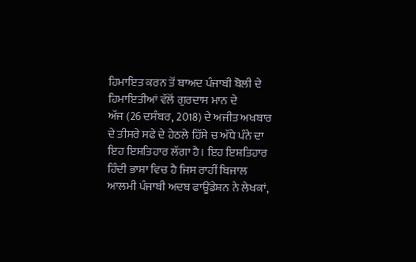ਹਿਮਾਇਤ ਕਰਨ ਤੋਂ ਬਾਅਦ ਪੰਜਾਬੀ ਬੋਲੀ ਦੇ ਹਿਮਾਇਤੀਆਂ ਵੱਲੋਂ ਗੁਰਦਾਸ ਮਾਨ ਦੇ
ਅੱਜ (26 ਦਸੰਬਰ, 2018) ਦੇ ਅਜੀਤ ਅਖਬਾਰ ਦੇ ਤੀਸਰੇ ਸਫੇ ਦੇ ਹੇਠਲੇ ਹਿੱਸੇ ਚ ਅੱਧੇ ਪੰਨੇ ਦਾ ਇਹ ਇਸ਼ਤਿਹਾਰ ਲੱਗਾ ਹੈ। ਇਹ ਇਸ਼ਤਿਹਾਰ ਹਿੰਦੀ ਭਾਸ਼ਾ ਵਿਚ ਹੈ ਜਿਸ ਰਾਹੀਂ ਬਿਜਾਲ
ਆਲਮੀ ਪੰਜਾਬੀ ਅਦਬ ਫਾਊਂਡੇਸ਼ਨ ਨੇ ਲੇਖਕਾਂ,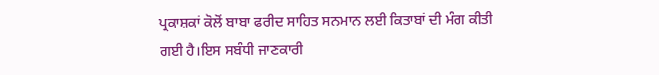ਪ੍ਰਕਾਸ਼ਕਾਂ ਕੋਲੋਂ ਬਾਬਾ ਫਰੀਦ ਸਾਹਿਤ ਸਨਮਾਨ ਲਈ ਕਿਤਾਬਾਂ ਦੀ ਮੰਗ ਕੀਤੀ ਗਈ ਹੈ।ਇਸ ਸਬੰਧੀ ਜਾਣਕਾਰੀ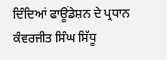ਦਿੰਦਿਆਂ ਫਾਊਂਡੇਸ਼ਨ ਦੇ ਪ੍ਰਧਾਨ ਕੰਵਰਜੀਤ ਸਿੰਘ ਸਿੱਧੂ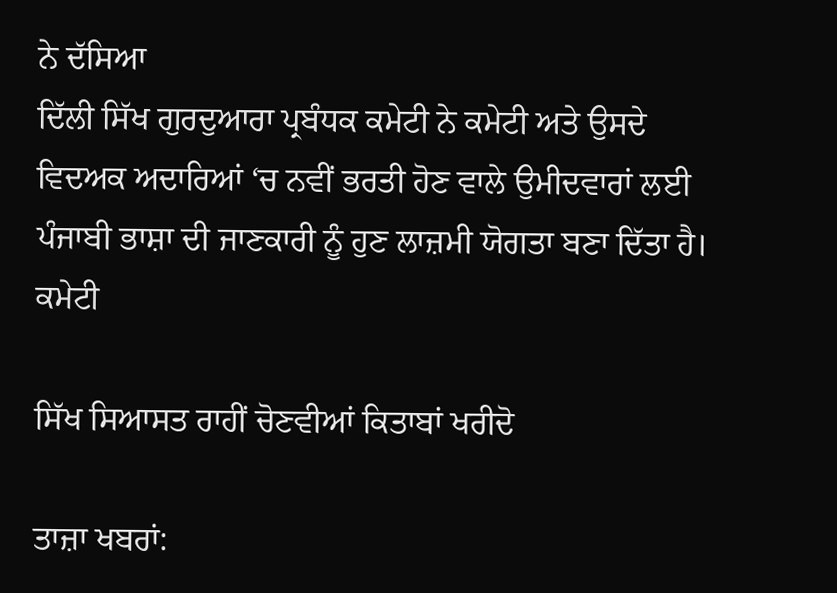ਨੇ ਦੱਸਿਆ
ਦਿੱਲੀ ਸਿੱਖ ਗੁਰਦੁਆਰਾ ਪ੍ਰਬੰਧਕ ਕਮੇਟੀ ਨੇ ਕਮੇਟੀ ਅਤੇ ਉਸਦੇ ਵਿਦਅਕ ਅਦਾਰਿਆਂ ‘ਚ ਨਵੀਂ ਭਰਤੀ ਹੋਣ ਵਾਲੇ ਉਮੀਦਵਾਰਾਂ ਲਈ ਪੰਜਾਬੀ ਭਾਸ਼ਾ ਦੀ ਜਾਣਕਾਰੀ ਨੂੰ ਹੁਣ ਲਾਜ਼ਮੀ ਯੋਗਤਾ ਬਣਾ ਦਿੱਤਾ ਹੈ। ਕਮੇਟੀ

ਸਿੱਖ ਸਿਆਸਤ ਰਾਹੀਂ ਚੋਣਵੀਆਂ ਕਿਤਾਬਾਂ ਖਰੀਦੋ

ਤਾਜ਼ਾ ਖਬਰਾਂ: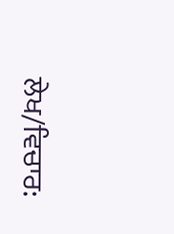ਲੇਖ/ਵਿਚਾਰ: